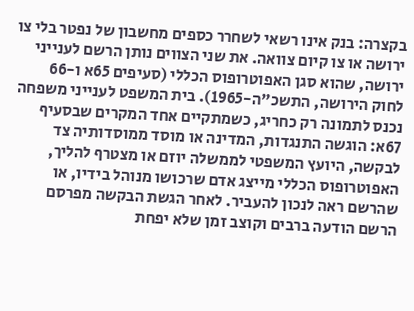בקצרה: בנק אינו רשאי לשחרר כספים מחשבון של נפטר בלי צו ירושה או צו קיום צוואה. את שני הצווים נותן הרשם לענייני ירושה, שהוא סגן האפוטרופוס הכללי (סעיפים 65א ו-66 לחוק הירושה, התשכ"ה-1965). בית המשפט לענייני משפחה נכנס לתמונה רק כחריג, כשמתקיים אחד המקרים שבסעיף 67א: הוגשה התנגדות, המדינה או מוסד ממוסדותיה צד לבקשה, היועץ המשפטי לממשלה יוזם או מצטרף להליך, האפוטרופוס הכללי מייצג אדם שרכושו מנוהל בידיו, או שהרשם ראה לנכון להעביר. לאחר הגשת הבקשה מפרסם הרשם הודעה ברבים וקוצב זמן שלא יפחת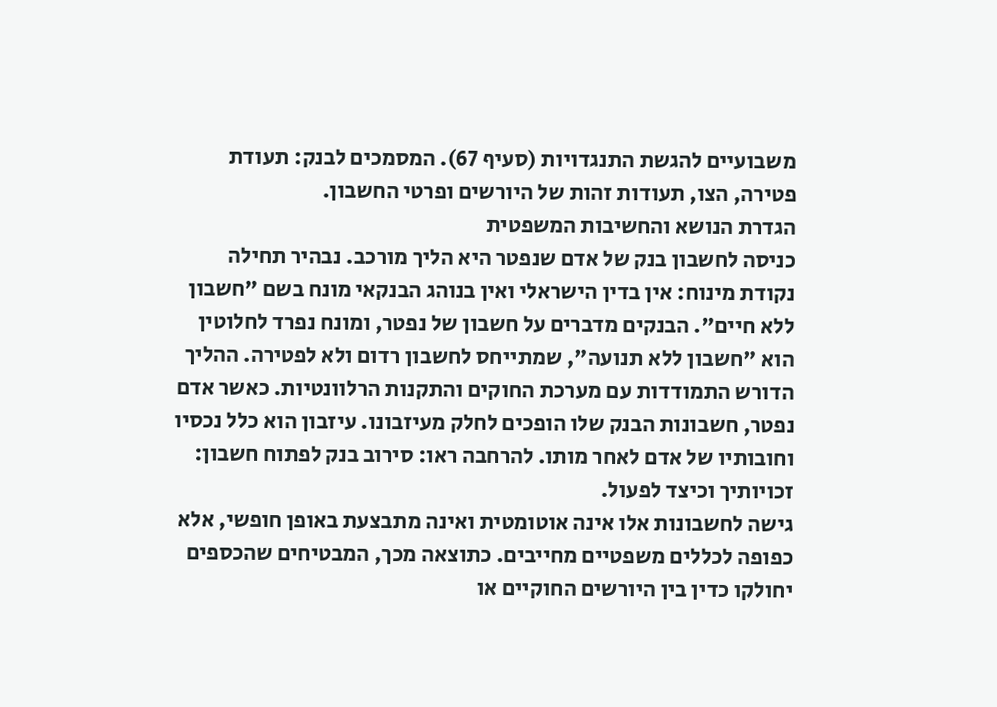משבועיים להגשת התנגדויות (סעיף 67). המסמכים לבנק: תעודת פטירה, הצו, תעודות זהות של היורשים ופרטי החשבון.
הגדרת הנושא והחשיבות המשפטית
כניסה לחשבון בנק של אדם שנפטר היא הליך מורכב. נבהיר תחילה נקודת מינוח: אין בדין הישראלי ואין בנוהג הבנקאי מונח בשם "חשבון ללא חיים". הבנקים מדברים על חשבון של נפטר, ומונח נפרד לחלוטין הוא "חשבון ללא תנועה", שמתייחס לחשבון רדום ולא לפטירה. ההליך הדורש התמודדות עם מערכת החוקים והתקנות הרלוונטיות. כאשר אדם נפטר, חשבונות הבנק שלו הופכים לחלק מעיזבונו. עיזבון הוא כלל נכסיו וחובותיו של אדם לאחר מותו. להרחבה ראו: סירוב בנק לפתוח חשבון: זכויותיך וכיצד לפעול.
גישה לחשבונות אלו אינה אוטומטית ואינה מתבצעת באופן חופשי, אלא כפופה לכללים משפטיים מחייבים. כתוצאה מכך, המבטיחים שהכספים יחולקו כדין בין היורשים החוקיים או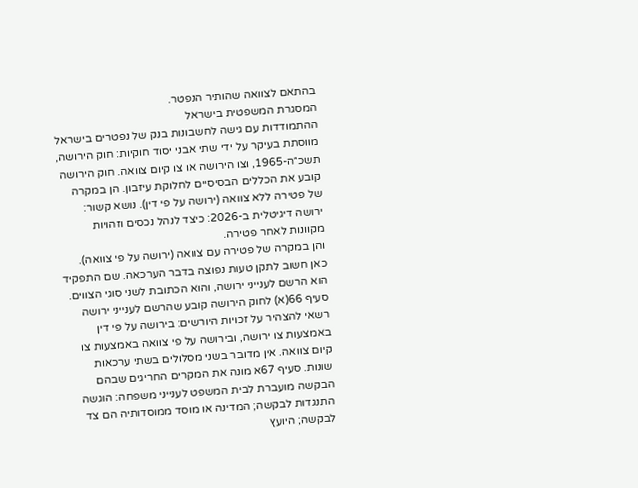בהתאם לצוואה שהותיר הנפטר.
המסגרת המשפטית בישראל
ההתמודדות עם גישה לחשבונות בנק של נפטרים בישראל מווסתת בעיקר על ידי שתי אבני יסוד חוקיות: חוק הירושה, תשכ״ה-1965, וצו הירושה או צו קיום צוואה. חוק הירושה קובע את הכללים הבסיסיים לחלוקת עיזבון. הן במקרה של פטירה ללא צוואה (ירושה על פי דין). נושא קשור: ירושה דיגיטלית ב-2026: כיצד לנהל נכסים וזהויות מקוונות לאחר פטירה.
והן במקרה של פטירה עם צוואה (ירושה על פי צוואה).
כאן חשוב לתקן טעות נפוצה בדבר הערכאה. שם התפקיד הוא הרשם לענייני ירושה, והוא הכתובת לשני סוגי הצווים. סעיף 66(א) לחוק הירושה קובע שהרשם לענייני ירושה רשאי להצהיר על זכויות היורשים: בירושה על פי דין באמצעות צו ירושה, ובירושה על פי צוואה באמצעות צו קיום צוואה. אין מדובר בשני מסלולים בשתי ערכאות שונות. סעיף 67א מונה את המקרים החריגים שבהם הבקשה מועברת לבית המשפט לענייני משפחה: הוגשה התנגדות לבקשה; המדינה או מוסד ממוסדותיה הם צד לבקשה; היועץ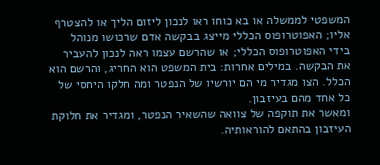המשפטי לממשלה או בא כוחו ראו לנכון ליזום הליך או להצטרף אליו; האפוטרופוס הכללי מייצג בבקשה אדם שרכושו מנוהל בידי האפוטרופוס הכללי; או שהרשם עצמו ראה לנכון להעביר את הבקשה. במילים אחרות: בית המשפט הוא החריג, והרשם הוא הכלל. הצו מגדיר מי הם יורשיו של הנפטר ומה חלקו היחסי של כל אחד מהם בעיזבון.
ומאשר את תוקפה של צוואה שהשאיר הנפטר, ומגדיר את חלוקת העיזבון בהתאם להוראותיה.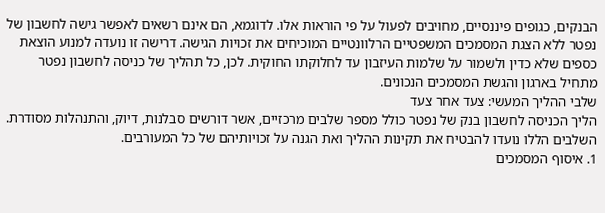הבנקים, כגופים פיננסיים, מחויבים לפעול על פי הוראות אלו. לדוגמא, הם אינם רשאים לאפשר גישה לחשבון של נפטר ללא הצגת המסמכים המשפטיים הרלוונטיים המוכיחים את זכויות הגישה. דרישה זו נועדה למנוע הוצאת כספים שלא כדין ולשמור על שלמות העיזבון עד לחלוקתו החוקית. לכן, כל תהליך של כניסה לחשבון נפטר מתחיל בארגון והגשת המסמכים הנכונים.
שלבי ההליך המעשי: צעד אחר צעד
הליך הכניסה לחשבון בנק של נפטר כולל מספר שלבים מרכזיים, אשר דורשים סבלנות, דיוק, והתנהלות מסודרת. השלבים הללו נועדו להבטיח את תקינות ההליך ואת הגנה על זכויותיהם של כל המעורבים.
1. איסוף המסמכים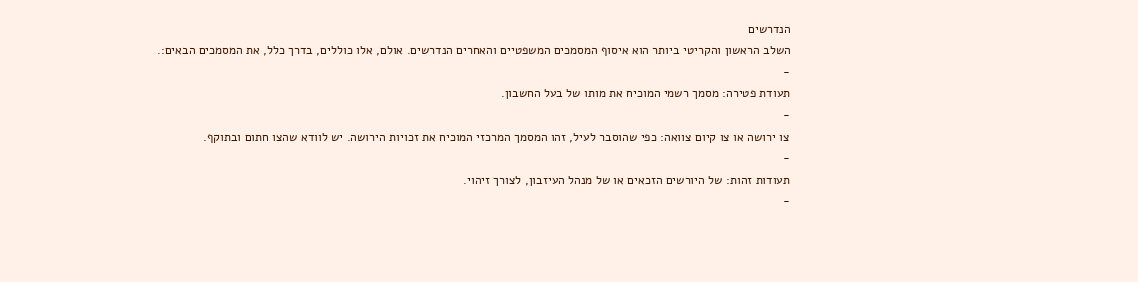הנדרשים
השלב הראשון והקריטי ביותר הוא איסוף המסמכים המשפטיים והאחרים הנדרשים. אולם, אלו כוללים, בדרך כלל, את המסמכים הבאים:.
-
תעודת פטירה: מסמך רשמי המוכיח את מותו של בעל החשבון.
-
צו ירושה או צו קיום צוואה: כפי שהוסבר לעיל, זהו המסמך המרכזי המוכיח את זכויות הירושה. יש לוודא שהצו חתום ובתוקף.
-
תעודות זהות: של היורשים הזכאים או של מנהל העיזבון, לצורך זיהוי.
-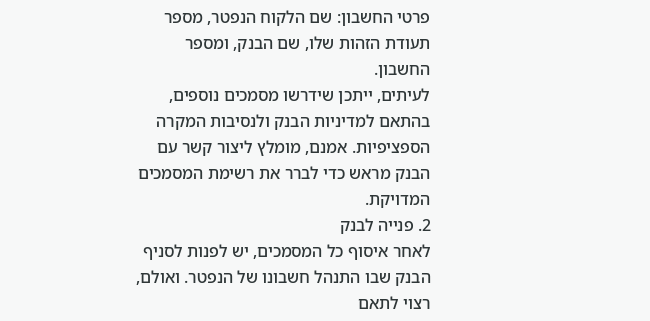פרטי החשבון: שם הלקוח הנפטר, מספר תעודת הזהות שלו, שם הבנק, ומספר החשבון.
לעיתים, ייתכן שידרשו מסמכים נוספים, בהתאם למדיניות הבנק ולנסיבות המקרה הספציפיות. אמנם, מומלץ ליצור קשר עם הבנק מראש כדי לברר את רשימת המסמכים המדויקת.
2. פנייה לבנק
לאחר איסוף כל המסמכים, יש לפנות לסניף הבנק שבו התנהל חשבונו של הנפטר. ואולם, רצוי לתאם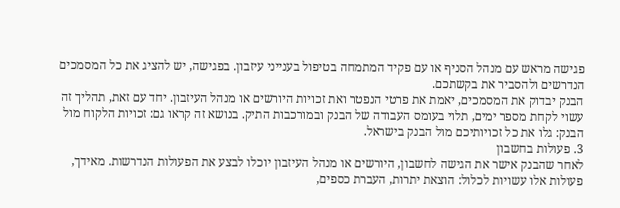פגישה מראש עם מנהל הסניף או עם פקיד המתמחה בטיפול בענייני עיזבון. בפגישה, יש להציג את כל המסמכים הנדרשים ולהסביר את בקשתכם.
הבנק יבדוק את המסמכים, יאמת את פרטי הנפטר ואת זכויות היורשים או מנהל העיזבון. יחד עם זאת, תהליך זה עשוי לקחת מספר ימים, תלוי בעומס העבודה של הבנק ובמורכבות התיק. בנושא זה קראו גם: זכויות הלקוח מול הבנק: גלו את כל זכויותיכם מול הבנק בישראל.
3. פעולות בחשבון
לאחר שהבנק אישר את הגישה לחשבון, היורשים או מנהל העיזבון יוכלו לבצע את הפעולות הנדרשות. מאידך, פעולות אלו עשויות לכלול: הוצאת יתרות, העברת כספים,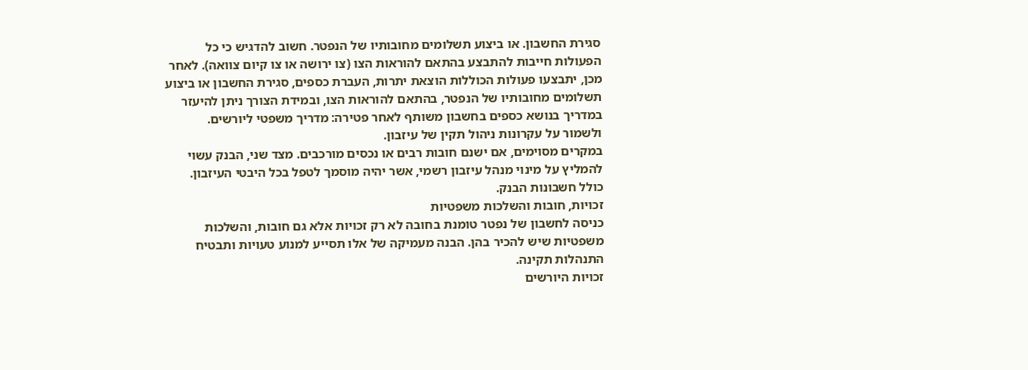סגירת החשבון. או ביצוע תשלומים מחובותיו של הנפטר. חשוב להדגיש כי כל הפעולות חייבות להתבצע בהתאם להוראות הצו (צו ירושה או צו קיום צוואה). לאחר מכן, יתבצעו פעולות הכוללות הוצאת יתרות, העברת כספים, סגירת החשבון או ביצוע תשלומים מחובותיו של הנפטר, בהתאם להוראות הצו, ובמידת הצורך ניתן להיעזר במדריך בנושא כספים בחשבון משותף לאחר פטירה: מדריך משפטי ליורשים.
ולשמור על עקרונות ניהול תקין של עיזבון.
במקרים מסוימים, אם ישנם חובות רבים או נכסים מורכבים. מצד שני, הבנק עשוי להמליץ על מינוי מנהל עיזבון רשמי, אשר יהיה מוסמך לטפל בכל היבטי העיזבון. כולל חשבונות הבנק.
זכויות, חובות והשלכות משפטיות
כניסה לחשבון של נפטר טומנת בחובה לא רק זכויות אלא גם חובות, והשלכות משפטיות שיש להכיר בהן. הבנה מעמיקה של אלו תסייע למנוע טעויות ותבטיח התנהלות תקינה.
זכויות היורשים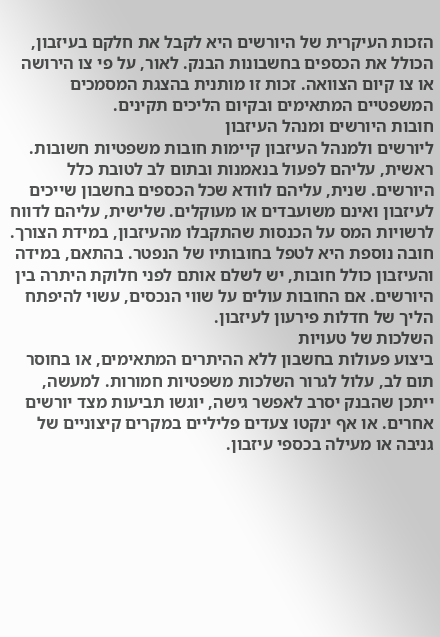הזכות העיקרית של היורשים היא לקבל את חלקם בעיזבון, הכולל את הכספים בחשבונות הבנק. לאור, על פי צו הירושה או צו קיום הצוואה. זכות זו מותנית בהצגת המסמכים המשפטיים המתאימים ובקיום הליכים תקינים.
חובות היורשים ומנהל העיזבון
ליורשים ולמנהל העיזבון קיימות חובות משפטיות חשובות. ראשית, עליהם לפעול בנאמנות ובתום לב לטובת כלל היורשים. שנית, עליהם לוודא שכל הכספים בחשבון שייכים לעיזבון ואינם משועבדים או מעוקלים. שלישית, עליהם לדווח לרשויות המס על הכנסות שהתקבלו מהעיזבון, במידת הצורך.
חובה נוספת היא לטפל בחובותיו של הנפטר. בהתאם, במידה והעיזבון כולל חובות, יש לשלם אותם לפני חלוקת היתרה בין היורשים. אם החובות עולים על שווי הנכסים, עשוי להיפתח הליך של חדלות פירעון לעיזבון.
השלכות של טעויות
ביצוע פעולות בחשבון ללא ההיתרים המתאימים, או בחוסר תום לב, עלול לגרור השלכות משפטיות חמורות. למעשה, ייתכן שהבנק יסרב לאפשר גישה, יוגשו תביעות מצד יורשים אחרים. או אף ינקטו צעדים פליליים במקרים קיצוניים של גניבה או מעילה בכספי עיזבון.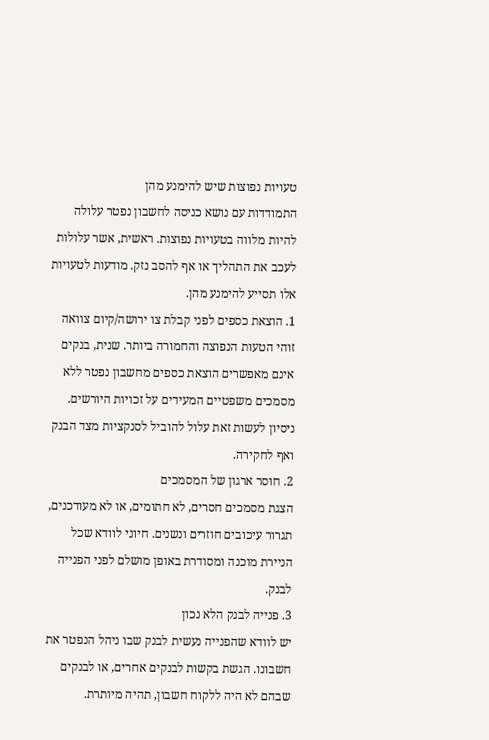טעויות נפוצות שיש להימנע מהן
התמודדות עם נושא כניסה לחשבון נפטר עלולה להיות מלווה בטעויות נפוצות. ראשית, אשר עלולות לעכב את התהליך או אף להסב נזק. מודעות לטעויות אלו תסייע להימנע מהן.
1. הוצאת כספים לפני קבלת צו ירושה/קיום צוואה
זוהי הטעות הנפוצה והחמורה ביותר. שנית, בנקים אינם מאפשרים הוצאת כספים מחשבון נפטר ללא מסמכים משפטיים המעידים על זכויות היורשים. ניסיון לעשות זאת עלול להוביל לסנקציות מצד הבנק ואף לחקירה.
2. חוסר ארגון של המסמכים
הצגת מסמכים חסרים, לא חתומים, או לא מעודכנים, תגרור עיכובים חוזרים ונשנים. חיוני לוודא שכל הניירת מוכנה ומסודרת באופן מושלם לפני הפנייה לבנק.
3. פנייה לבנק הלא נכון
יש לוודא שהפנייה נעשית לבנק שבו ניהל הנפטר את חשבונו. הגשת בקשות לבנקים אחרים, או לבנקים שבהם לא היה ללקוח חשבון, תהיה מיותרת.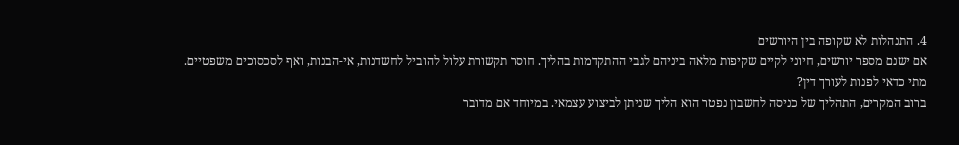4. התנהלות לא שקופה בין היורשים
אם ישנם מספר יורשים, חיוני לקיים שקיפות מלאה ביניהם לגבי ההתקדמות בהליך. חוסר תקשורת עלול להוביל לחשדנות, אי-הבנות, ואף לסכסוכים משפטיים.
מתי כדאי לפנות לעורך דין?
ברוב המקרים, התהליך של כניסה לחשבון נפטר הוא הליך שניתן לביצוע עצמאי. במיוחד אם מדובר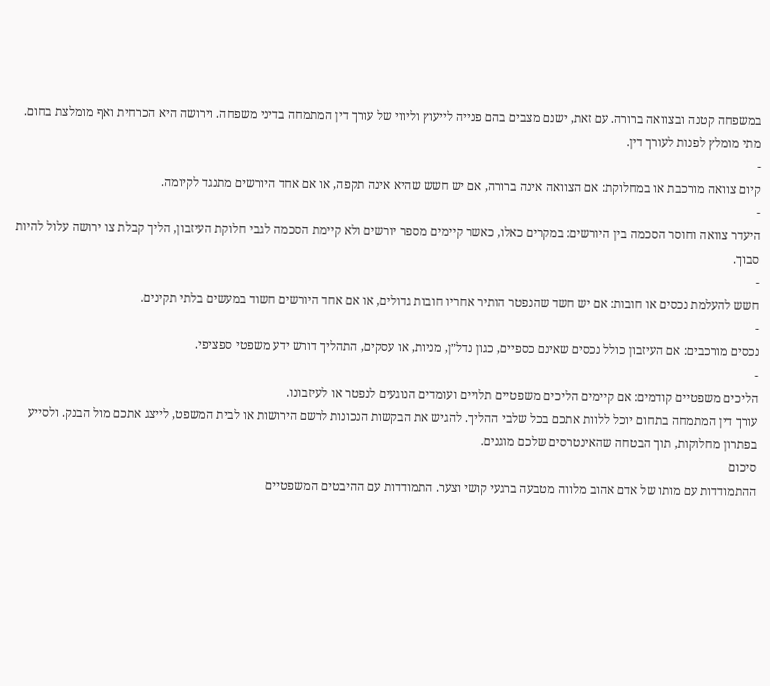במשפחה קטנה ובצוואה ברורה. עם זאת, ישנם מצבים בהם פנייה לייעוץ וליווי של עורך דין המתמחה בדיני משפחה. וירושה היא הכרחית ואף מומלצת בחום.
מתי מומלץ לפנות לעורך דין.
-
קיום צוואה מורכבת או במחלוקת: אם הצוואה אינה ברורה, אם יש חשש שהיא אינה תקפה, או אם אחד היורשים מתנגד לקיומה.
-
היעדר צוואה וחוסר הסכמה בין היורשים: במקרים כאלו, כאשר קיימים מספר יורשים ולא קיימת הסכמה לגבי חלוקת העיזבון, הליך קבלת צו ירושה עלול להיות סבוך.
-
חשש להעלמת נכסים או חובות: אם יש חשד שהנפטר הותיר אחריו חובות גדולים, או אם אחד היורשים חשוד במעשים בלתי תקינים.
-
נכסים מורכבים: אם העיזבון כולל נכסים שאינם כספיים, כגון נדל״ן, מניות, או עסקים, התהליך דורש ידע משפטי ספציפי.
-
הליכים משפטיים קודמים: אם קיימים הליכים משפטיים תלויים ועומדים הנוגעים לנפטר או לעיזבונו.
עורך דין המתמחה בתחום יוכל ללוות אתכם בכל שלבי ההליך. להגיש את הבקשות הנכונות לרשם הירושות או לבית המשפט, לייצג אתכם מול הבנק. ולסייע בפתרון מחלוקות, תוך הבטחה שהאינטרסים שלכם מוגנים.
סיכום
ההתמודדות עם מותו של אדם אהוב מלווה מטבעה ברגעי קושי וצער. התמודדות עם ההיבטים המשפטיים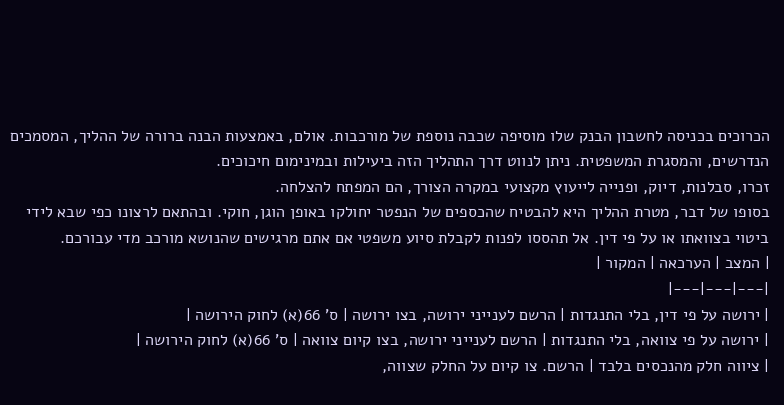הכרוכים בכניסה לחשבון הבנק שלו מוסיפה שכבה נוספת של מורכבות. אולם, באמצעות הבנה ברורה של ההליך, המסמכים הנדרשים, והמסגרת המשפטית. ניתן לנווט דרך התהליך הזה ביעילות ובמינימום חיכוכים.
זכרו, סבלנות, דיוק, ופנייה לייעוץ מקצועי במקרה הצורך, הם המפתח להצלחה.
בסופו של דבר, מטרת ההליך היא להבטיח שהכספים של הנפטר יחולקו באופן הוגן, חוקי. ובהתאם לרצונו כפי שבא לידי ביטוי בצוואתו או על פי דין. אל תהססו לפנות לקבלת סיוע משפטי אם אתם מרגישים שהנושא מורכב מדי עבורכם.
| המצב | הערכאה | המקור |
|---|---|---|
| ירושה על פי דין, בלי התנגדות | הרשם לענייני ירושה, בצו ירושה | ס' 66(א) לחוק הירושה |
| ירושה על פי צוואה, בלי התנגדות | הרשם לענייני ירושה, בצו קיום צוואה | ס' 66(א) לחוק הירושה |
| ציווה חלק מהנכסים בלבד | הרשם. צו קיום על החלק שצווה,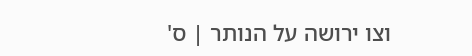וצו ירושה על הנותר | ס'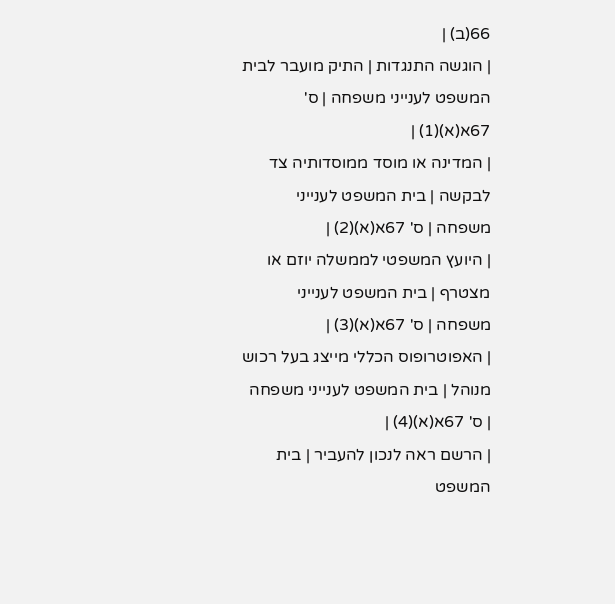66(ב) |
| הוגשה התנגדות | התיק מועבר לבית המשפט לענייני משפחה | ס' 67א(א)(1) |
| המדינה או מוסד ממוסדותיה צד לבקשה | בית המשפט לענייני משפחה | ס' 67א(א)(2) |
| היועץ המשפטי לממשלה יוזם או מצטרף | בית המשפט לענייני משפחה | ס' 67א(א)(3) |
| האפוטרופוס הכללי מייצג בעל רכוש מנוהל | בית המשפט לענייני משפחה | ס' 67א(א)(4) |
| הרשם ראה לנכון להעביר | בית המשפט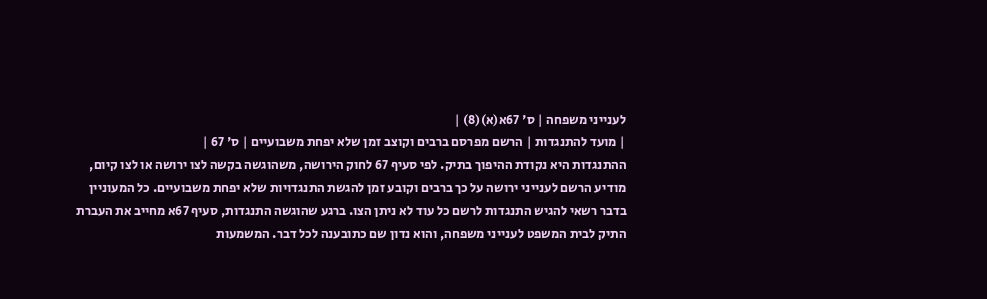לענייני משפחה | ס' 67א(א)(8) |
| מועד להתנגדות | הרשם מפרסם ברבים וקוצב זמן שלא יפחת משבועיים | ס' 67 |
ההתנגדות היא נקודת ההיפוך בתיק. לפי סעיף 67 לחוק הירושה, משהוגשה בקשה לצו ירושה או לצו קיום, מודיע הרשם לענייני ירושה על כך ברבים וקובע זמן להגשת התנגדויות שלא יפחת משבועיים. כל המעוניין בדבר רשאי להגיש התנגדות לרשם כל עוד לא ניתן הצו. ברגע שהוגשה התנגדות, סעיף 67א מחייב את העברת התיק לבית המשפט לענייני משפחה, והוא נדון שם כתובענה לכל דבר. המשמעות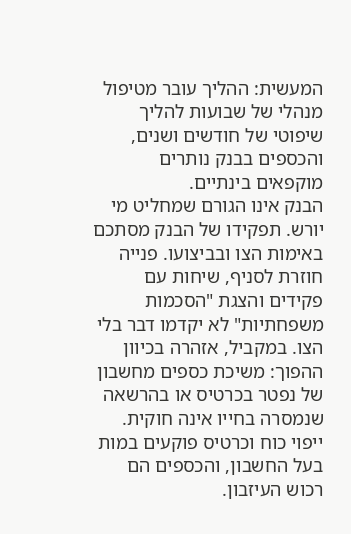המעשית: ההליך עובר מטיפול מנהלי של שבועות להליך שיפוטי של חודשים ושנים, והכספים בבנק נותרים מוקפאים בינתיים.
הבנק אינו הגורם שמחליט מי יורש. תפקידו של הבנק מסתכם באימות הצו ובביצועו. פנייה חוזרת לסניף, שיחות עם פקידים והצגת "הסכמות משפחתיות" לא יקדמו דבר בלי הצו. במקביל, אזהרה בכיוון ההפוך: משיכת כספים מחשבון של נפטר בכרטיס או בהרשאה שנמסרה בחייו אינה חוקית. ייפוי כוח וכרטיס פוקעים במות בעל החשבון, והכספים הם רכוש העיזבון.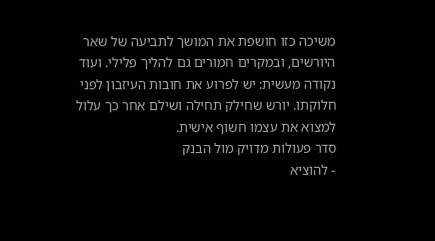משיכה כזו חושפת את המושך לתביעה של שאר היורשים, ובמקרים חמורים גם להליך פלילי. ועוד נקודה מעשית: יש לפרוע את חובות העיזבון לפני חלוקתו. יורש שחילק תחילה ושילם אחר כך עלול למצוא את עצמו חשוף אישית.
סדר פעולות מדויק מול הבנק
- להוציא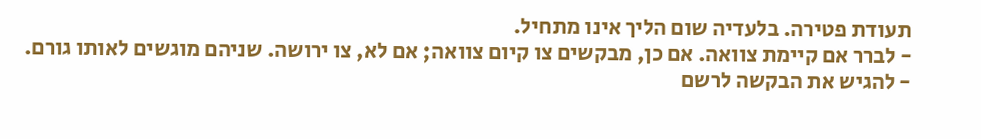תעודת פטירה. בלעדיה שום הליך אינו מתחיל.
- לברר אם קיימת צוואה. אם כן, מבקשים צו קיום צוואה; אם לא, צו ירושה. שניהם מוגשים לאותו גורם.
- להגיש את הבקשה לרשם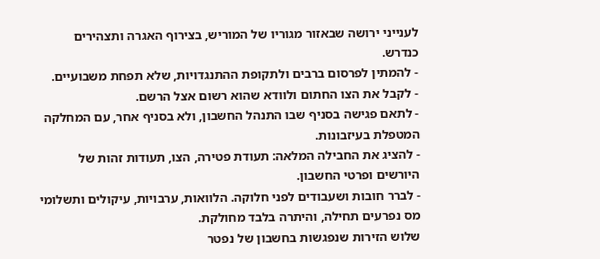לענייני ירושה שבאזור מגוריו של המוריש, בצירוף האגרה ותצהירים כנדרש.
- להמתין לפרסום ברבים ולתקופת ההתנגדויות, שלא תפחת משבועיים.
- לקבל את הצו החתום ולוודא שהוא רשום אצל הרשם.
- לתאם פגישה בסניף שבו התנהל החשבון, ולא בסניף אחר, עם המחלקה המטפלת בעיזבונות.
- להציג את החבילה המלאה: תעודת פטירה, הצו, תעודות זהות של היורשים ופרטי החשבון.
- לברר חובות ושעבודים לפני חלוקה. הלוואות, ערבויות, עיקולים ותשלומי מס נפרעים תחילה, והיתרה בלבד מחולקת.
שלוש הזירות שנפגשות בחשבון של נפטר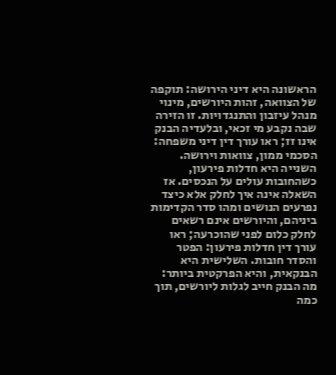הראשונה היא דיני הירושה: תוקפה של הצוואה, זהות היורשים, מינוי מנהל עיזבון והתנגדויות. זו הזירה שבה נקבע מי זכאי, ובלעדיה הבנק אינו זז; ראו עורך דין דיני משפחה: הסכמי ממון, צוואות וירושה. השנייה היא חדלות פירעון, כשהחובות עולים על הנכסים. אז השאלה אינה איך לחלק אלא כיצד נפרעים הנושים ומהו סדר הקדימות ביניהם, והיורשים אינם רשאים לחלק כלום לפני שהוכרעה; ראו עורך דין חדלות פירעון: הפטר והסדר חובות. השלישית היא הבנקאית, והיא הפרקטית ביותר: מה הבנק חייב לגלות ליורשים, תוך כמה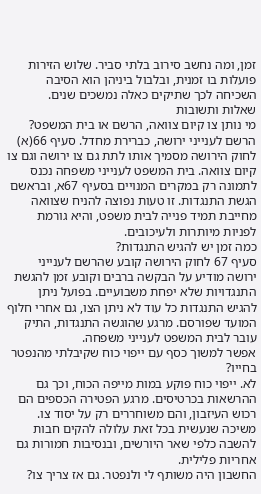זמן, ומה נחשב סירוב בלתי סביר. שלוש הזירות פועלות בו זמנית, ובלבול ביניהן הוא הסיבה השכיחה לכך שתיקים כאלה נמשכים שנים.
שאלות ותשובות
מי נותן צו קיום צוואה, הרשם או בית המשפט?
הרשם לענייני ירושה, כברירת מחדל. סעיף 66(א) לחוק הירושה מסמיך אותו לתת גם צו ירושה וגם צו קיום צוואה. בית המשפט לענייני משפחה נכנס לתמונה רק במקרים המנויים בסעיף 67א, ובראשם הגשת התנגדות. זו טעות נפוצה להניח שצוואה מחייבת תמיד פנייה לבית משפט, והיא גורמת לפניות מיותרות ולעיכובים.
כמה זמן יש להגיש התנגדות?
סעיף 67 לחוק הירושה קובע שהרשם לענייני ירושה מודיע על הבקשה ברבים וקובע זמן להגשת התנגדויות שלא יפחת משבועיים. בפועל ניתן להגיש התנגדות כל עוד לא ניתן הצו, גם אחרי חלוף המועד שפורסם. מרגע שהוגשה התנגדות, התיק עובר לבית המשפט לענייני משפחה.
אפשר למשוך כסף עם ייפוי כוח שקיבלתי מהנפטר בחייו?
לא. ייפוי כוח פוקע במות מייפה הכוח, וכך גם ההרשאות בכרטיסים. מרגע הפטירה הכספים הם רכוש העיזבון, והם משוחררים רק על יסוד צו. משיכה שנעשית בכל זאת עלולה להקים חבות להשבה כלפי שאר היורשים, ובנסיבות חמורות גם אחריות פלילית.
החשבון היה משותף לי ולנפטר. גם אז צריך צו?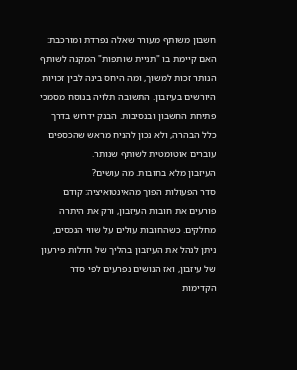חשבון משותף מעורר שאלה נפרדת ומורכבת: האם קיימת בו "תניית שותפות" המקנה לשותף הנותר זכות למשוך, ומה היחס בינה לבין זכויות היורשים בעיזבון. התשובה תלויה בנוסח מסמכי פתיחת החשבון ובנסיבות. הבנק ידרוש בדרך כלל הבהרה, ולא נכון להניח מראש שהכספים עוברים אוטומטית לשותף שנותר.
העיזבון מלא בחובות. מה עושים?
סדר הפעולות הפוך מהאינטואיציה: קודם פורעים את חובות העיזבון, ורק את היתרה מחלקים. כשהחובות עולים על שווי הנכסים, ניתן לנהל את העיזבון בהליך של חדלות פירעון של עיזבון, ואז הנושים נפרעים לפי סדר הקדימות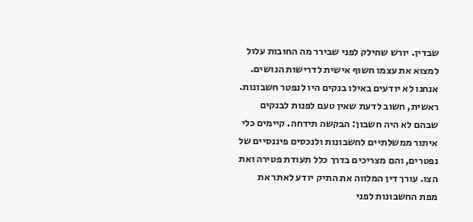שבדין. יורש שחילק לפני שבירר מה החובות עלול למצוא את עצמו חשוף אישית לדרישות הנושים.
אנחנו לא יודעים באילו בנקים היו לנפטר חשבונות.
ראשית, חשוב לדעת שאין טעם לפנות לבנקים שבהם לא היה חשבון: הבקשה תידחה. קיימים כלי איתור ממשלתיים לחשבונות ולנכסים פיננסיים של נפטרים, והם מצריכים בדרך כלל תעודת פטירה ואת הצו. עורך דין המלווה את התיק יודע לאתר את מפת החשבונות לפני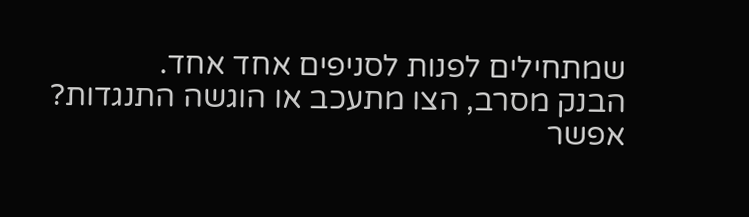שמתחילים לפנות לסניפים אחד אחד.
הבנק מסרב, הצו מתעכב או הוגשה התנגדות? אפשר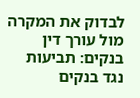לבדוק את המקרה מול עורך דין בנקים: תביעות נגד בנקים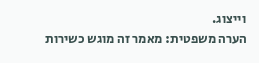וייצוג.
הערה משפטית: מאמר זה מוגש כשירות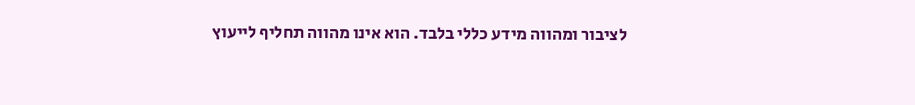לציבור ומהווה מידע כללי בלבד. הוא אינו מהווה תחליף לייעוץ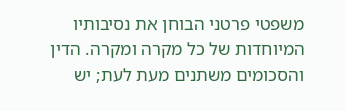משפטי פרטני הבוחן את נסיבותיו המיוחדות של כל מקרה ומקרה. הדין והסכומים משתנים מעת לעת; יש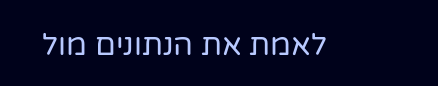לאמת את הנתונים מול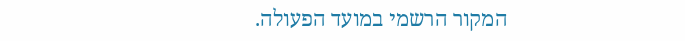המקור הרשמי במועד הפעולה.